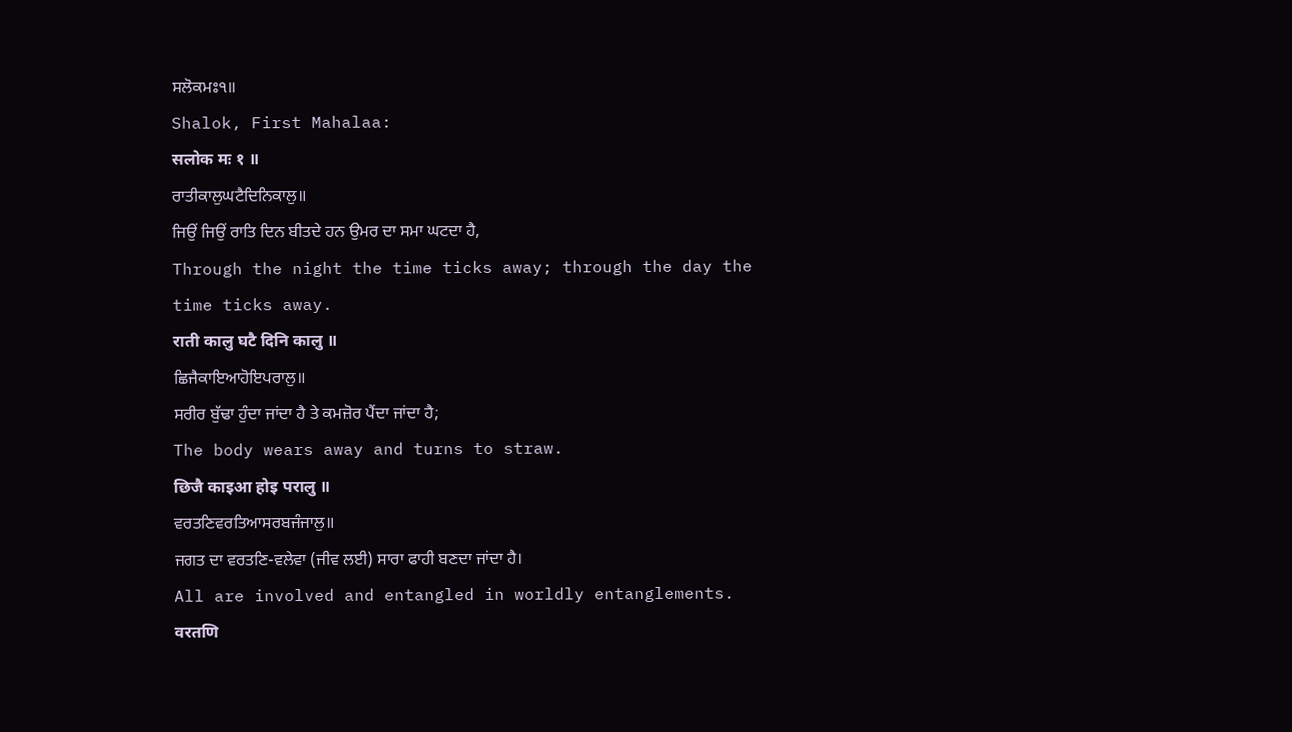ਸਲੋਕਮਃ੧॥
Shalok, First Mahalaa:
सलोक मः १ ॥
ਰਾਤੀਕਾਲੁਘਟੈਦਿਨਿਕਾਲੁ॥
ਜਿਉਂ ਜਿਉਂ ਰਾਤਿ ਦਿਨ ਬੀਤਦੇ ਹਨ ਉਮਰ ਦਾ ਸਮਾ ਘਟਦਾ ਹੈ,
Through the night the time ticks away; through the day the time ticks away.
राती कालु घटै दिनि कालु ॥
ਛਿਜੈਕਾਇਆਹੋਇਪਰਾਲੁ॥
ਸਰੀਰ ਬੁੱਢਾ ਹੁੰਦਾ ਜਾਂਦਾ ਹੈ ਤੇ ਕਮਜ਼ੋਰ ਪੈਂਦਾ ਜਾਂਦਾ ਹੈ;
The body wears away and turns to straw.
छिजै काइआ होइ परालु ॥
ਵਰਤਣਿਵਰਤਿਆਸਰਬਜੰਜਾਲੁ॥
ਜਗਤ ਦਾ ਵਰਤਣਿ-ਵਲੇਵਾ (ਜੀਵ ਲਈ) ਸਾਰਾ ਫਾਹੀ ਬਣਦਾ ਜਾਂਦਾ ਹੈ।
All are involved and entangled in worldly entanglements.
वरतणि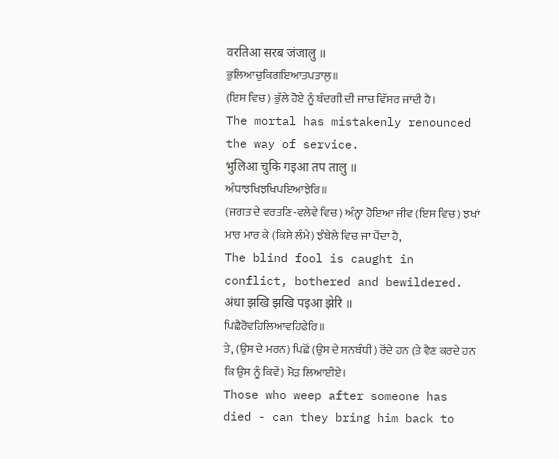वरतिआ सरब जंजालु ॥
ਭੁਲਿਆਚੁਕਿਗਇਆਤਪਤਾਲੁ॥
(ਇਸ ਵਿਚ) ਭੁੱਲੇ ਹੋਏ ਨੂੰ ਬੰਦਗੀ ਦੀ ਜਾਚ ਵਿੱਸਰ ਜਾਂਦੀ ਹੈ।
The mortal has mistakenly renounced the way of service.
भुलिआ चुकि गइआ तप तालु ॥
ਅੰਧਾਝਖਿਝਖਿਪਇਆਝੇਰਿ॥
(ਜਗਤ ਦੇ ਵਰਤਣਿ-ਵਲੇਵੇ ਵਿਚ) ਅੰਨ੍ਹਾ ਹੋਇਆ ਜੀਵ (ਇਸ ਵਿਚ) ਝਖਾਂ ਮਾਰ ਮਾਰ ਕੇ (ਕਿਸੇ ਲੰਮੇ) ਝੰਬੇਲੇ ਵਿਚ ਜਾ ਪੈਂਦਾ ਹੈ,
The blind fool is caught in conflict, bothered and bewildered.
अंधा झखि झखि पइआ झेरि ॥
ਪਿਛੈਰੋਵਹਿਲਿਆਵਹਿਫੇਰਿ॥
ਤੇ, (ਉਸ ਦੇ ਮਰਨ) ਪਿਛੋਂ (ਉਸ ਦੇ ਸਨਬੰਧੀ) ਰੋਂਦੇ ਹਨ (ਤੇ ਵੈਣ ਕਰਦੇ ਹਨ ਕਿ ਉਸ ਨੂੰ ਕਿਵੇਂ) ਮੋੜ ਲਿਆਈਏ।
Those who weep after someone has died - can they bring him back to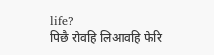life?
पिछै रोवहि लिआवहि फेरि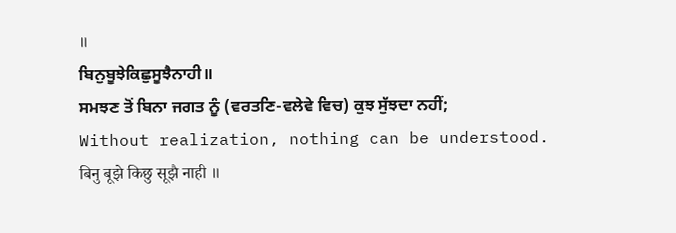॥
ਬਿਨੁਬੂਝੇਕਿਛੁਸੂਝੈਨਾਹੀ॥
ਸਮਝਣ ਤੋਂ ਬਿਨਾ ਜਗਤ ਨੂੰ (ਵਰਤਣਿ-ਵਲੇਵੇ ਵਿਚ) ਕੁਝ ਸੁੱਝਦਾ ਨਹੀਂ;
Without realization, nothing can be understood.
बिनु बूझे किछु सूझै नाही ॥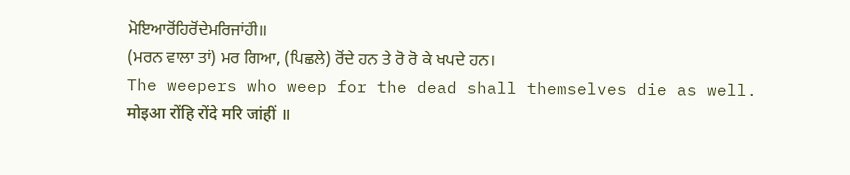ਮੋਇਆਰੋਂਹਿਰੋਂਦੇਮਰਿਜਾਂਹਂੀ॥
(ਮਰਨ ਵਾਲਾ ਤਾਂ) ਮਰ ਗਿਆ, (ਪਿਛਲੇ) ਰੋਂਦੇ ਹਨ ਤੇ ਰੋ ਰੋ ਕੇ ਖਪਦੇ ਹਨ।
The weepers who weep for the dead shall themselves die as well.
मोइआ रोंहि रोंदे मरि जांहीं ॥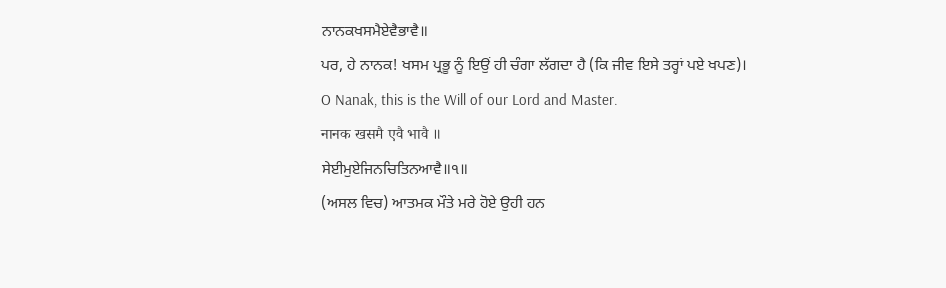ਨਾਨਕਖਸਮੈਏਵੈਭਾਵੈ॥
ਪਰ, ਹੇ ਨਾਨਕ! ਖਸਮ ਪ੍ਰਭੂ ਨੂੰ ਇਉਂ ਹੀ ਚੰਗਾ ਲੱਗਦਾ ਹੈ (ਕਿ ਜੀਵ ਇਸੇ ਤਰ੍ਹਾਂ ਪਏ ਖਪਣ)।
O Nanak, this is the Will of our Lord and Master.
नानक खसमै एवै भावै ॥
ਸੇਈਮੁਏਜਿਨਚਿਤਿਨਆਵੈ॥੧॥
(ਅਸਲ ਵਿਚ) ਆਤਮਕ ਮੌਤੇ ਮਰੇ ਹੋਏ ਉਹੀ ਹਨ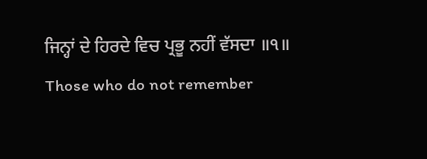ਜਿਨ੍ਹਾਂ ਦੇ ਹਿਰਦੇ ਵਿਚ ਪ੍ਰਭੂ ਨਹੀਂ ਵੱਸਦਾ ॥੧॥
Those who do not remember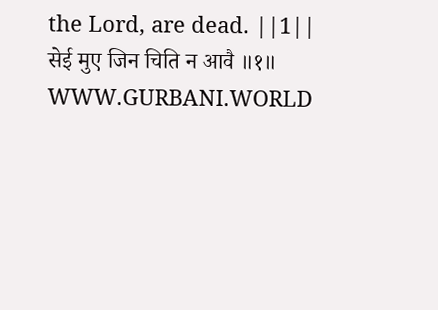the Lord, are dead. ||1||
सेई मुए जिन चिति न आवै ॥१॥
WWW.GURBANI.WORLD